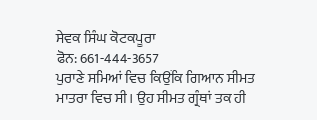ਸੇਵਕ ਸਿੰਘ ਕੋਟਕਪੂਰਾ
ਫੋਨ: 661-444-3657
ਪੁਰਾਣੇ ਸਮਿਆਂ ਵਿਚ ਕਿਉਂਕਿ ਗਿਆਨ ਸੀਮਤ ਮਾਤਰਾ ਵਿਚ ਸੀ। ਉਹ ਸੀਮਤ ਗ੍ਰੰਥਾਂ ਤਕ ਹੀ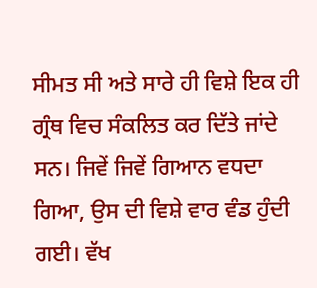ਸੀਮਤ ਸੀ ਅਤੇ ਸਾਰੇ ਹੀ ਵਿਸ਼ੇ ਇਕ ਹੀ ਗ੍ਰੰਥ ਵਿਚ ਸੰਕਲਿਤ ਕਰ ਦਿੱਤੇ ਜਾਂਦੇ ਸਨ। ਜਿਵੇਂ ਜਿਵੇਂ ਗਿਆਨ ਵਧਦਾ ਗਿਆ, ਉਸ ਦੀ ਵਿਸ਼ੇ ਵਾਰ ਵੰਡ ਹੁੰਦੀ ਗਈ। ਵੱਖ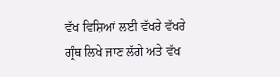ਵੱਖ ਵਿਸ਼ਿਆਂ ਲਈ ਵੱਖਰੇ ਵੱਖਰੇ ਗ੍ਰੰਥ ਲਿਖੇ ਜਾਣ ਲੱਗੇ ਅਤੇ ਵੱਖ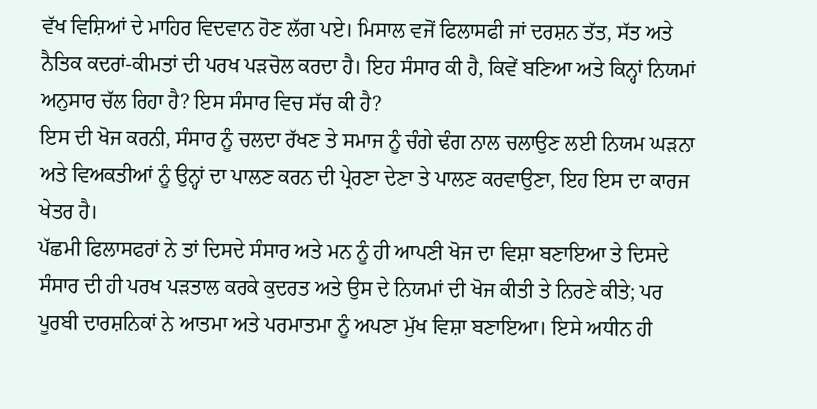ਵੱਖ ਵਿਸ਼ਿਆਂ ਦੇ ਮਾਹਿਰ ਵਿਦਵਾਨ ਹੋਣ ਲੱਗ ਪਏ। ਮਿਸਾਲ ਵਜੋਂ ਫਿਲਾਸਫੀ ਜਾਂ ਦਰਸ਼ਨ ਤੱਤ, ਸੱਤ ਅਤੇ ਨੈਤਿਕ ਕਦਰਾਂ-ਕੀਮਤਾਂ ਦੀ ਪਰਖ ਪੜਚੋਲ ਕਰਦਾ ਹੈ। ਇਹ ਸੰਸਾਰ ਕੀ ਹੈ, ਕਿਵੇਂ ਬਣਿਆ ਅਤੇ ਕਿਨ੍ਹਾਂ ਨਿਯਮਾਂ ਅਨੁਸਾਰ ਚੱਲ ਰਿਹਾ ਹੈ? ਇਸ ਸੰਸਾਰ ਵਿਚ ਸੱਚ ਕੀ ਹੈ?
ਇਸ ਦੀ ਖੋਜ ਕਰਨੀ, ਸੰਸਾਰ ਨੂੰ ਚਲਦਾ ਰੱਖਣ ਤੇ ਸਮਾਜ ਨੂੰ ਚੰਗੇ ਢੰਗ ਨਾਲ ਚਲਾਉਣ ਲਈ ਨਿਯਮ ਘੜਨਾ ਅਤੇ ਵਿਅਕਤੀਆਂ ਨੂੰ ਉਨ੍ਹਾਂ ਦਾ ਪਾਲਣ ਕਰਨ ਦੀ ਪ੍ਰੇਰਣਾ ਦੇਣਾ ਤੇ ਪਾਲਣ ਕਰਵਾਉਣਾ, ਇਹ ਇਸ ਦਾ ਕਾਰਜ ਖੇਤਰ ਹੈ।
ਪੱਛਮੀ ਫਿਲਾਸਫਰਾਂ ਨੇ ਤਾਂ ਦਿਸਦੇ ਸੰਸਾਰ ਅਤੇ ਮਨ ਨੂੰ ਹੀ ਆਪਣੀ ਖੋਜ ਦਾ ਵਿਸ਼ਾ ਬਣਾਇਆ ਤੇ ਦਿਸਦੇ ਸੰਸਾਰ ਦੀ ਹੀ ਪਰਖ ਪੜਤਾਲ ਕਰਕੇ ਕੁਦਰਤ ਅਤੇ ਉਸ ਦੇ ਨਿਯਮਾਂ ਦੀ ਖੋਜ ਕੀਤੀ ਤੇ ਨਿਰਣੇ ਕੀਤੇ; ਪਰ ਪੂਰਬੀ ਦਾਰਸ਼ਨਿਕਾਂ ਨੇ ਆਤਮਾ ਅਤੇ ਪਰਮਾਤਮਾ ਨੂੰ ਅਪਣਾ ਮੁੱਖ ਵਿਸ਼ਾ ਬਣਾਇਆ। ਇਸੇ ਅਧੀਨ ਹੀ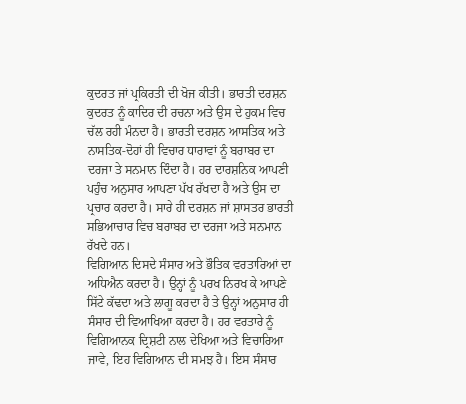ਕੁਦਰਤ ਜਾਂ ਪ੍ਰਕਿਰਤੀ ਦੀ ਖੋਜ ਕੀਤੀ। ਭਾਰਤੀ ਦਰਸ਼ਨ ਕੁਦਰਤ ਨੂੰ ਕਾਦਿਰ ਦੀ ਰਚਨਾ ਅਤੇ ਉਸ ਦੇ ਹੁਕਮ ਵਿਚ ਚੱਲ ਰਹੀ ਮੰਨਦਾ ਹੈ। ਭਾਰਤੀ ਦਰਸ਼ਨ ਆਸਤਿਕ ਅਤੇ ਨਾਸਤਿਕ-ਦੋਹਾਂ ਹੀ ਵਿਚਾਰ ਧਾਰਾਵਾਂ ਨੂੰ ਬਰਾਬਰ ਦਾ ਦਰਜਾ ਤੇ ਸਨਮਾਨ ਦਿੰਦਾ ਹੈ। ਹਰ ਦਾਰਸ਼ਨਿਕ ਆਪਣੀ ਪਹੁੰਚ ਅਨੁਸਾਰ ਆਪਣਾ ਪੱਖ ਰੱਖਦਾ ਹੈ ਅਤੇ ਉਸ ਦਾ ਪ੍ਰਚਾਰ ਕਰਦਾ ਹੈ। ਸਾਰੇ ਹੀ ਦਰਸ਼ਨ ਜਾਂ ਸ਼ਾਸਤਰ ਭਾਰਤੀ ਸਭਿਆਚਾਰ ਵਿਚ ਬਰਾਬਰ ਦਾ ਦਰਜਾ ਅਤੇ ਸਨਮਾਨ ਰੱਖਦੇ ਹਨ।
ਵਿਗਿਆਨ ਦਿਸਦੇ ਸੰਸਾਰ ਅਤੇ ਭੌਤਿਕ ਵਰਤਾਰਿਆਂ ਦਾ ਅਧਿਐਨ ਕਰਦਾ ਹੈ। ਉਨ੍ਹਾਂ ਨੂੰ ਪਰਖ ਨਿਰਖ ਕੇ ਆਪਣੇ ਸਿੱਟੇ ਕੱਢਦਾ ਅਤੇ ਲਾਗੂ ਕਰਦਾ ਹੈ ਤੇ ਉਨ੍ਹਾਂ ਅਨੁਸਾਰ ਹੀ ਸੰਸਾਰ ਦੀ ਵਿਆਖਿਆ ਕਰਦਾ ਹੈ। ਹਰ ਵਰਤਾਰੇ ਨੂੰ ਵਿਗਿਆਨਕ ਦ੍ਰਿਸ਼ਟੀ ਨਾਲ ਦੇਖਿਆ ਅਤੇ ਵਿਚਾਰਿਆ ਜਾਵੇ, ਇਹ ਵਿਗਿਆਨ ਦੀ ਸਮਝ ਹੈ। ਇਸ ਸੰਸਾਰ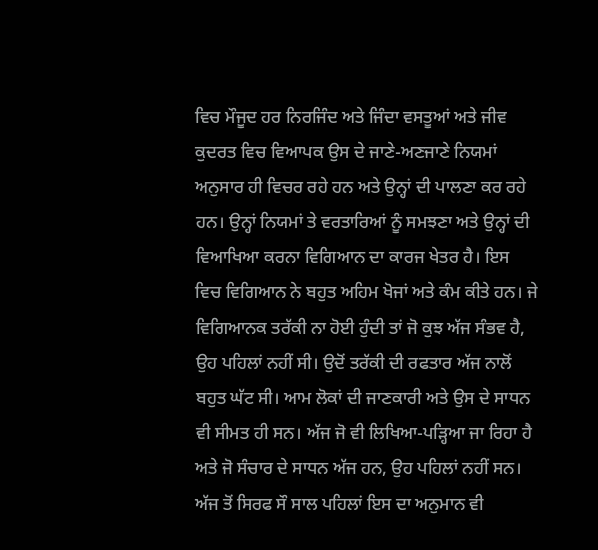ਵਿਚ ਮੌਜੂਦ ਹਰ ਨਿਰਜਿੰਦ ਅਤੇ ਜਿੰਦਾ ਵਸਤੂਆਂ ਅਤੇ ਜੀਵ ਕੁਦਰਤ ਵਿਚ ਵਿਆਪਕ ਉਸ ਦੇ ਜਾਣੇ-ਅਣਜਾਣੇ ਨਿਯਮਾਂ ਅਨੁਸਾਰ ਹੀ ਵਿਚਰ ਰਹੇ ਹਨ ਅਤੇ ਉਨ੍ਹਾਂ ਦੀ ਪਾਲਣਾ ਕਰ ਰਹੇ ਹਨ। ਉਨ੍ਹਾਂ ਨਿਯਮਾਂ ਤੇ ਵਰਤਾਰਿਆਂ ਨੂੰ ਸਮਝਣਾ ਅਤੇ ਉਨ੍ਹਾਂ ਦੀ ਵਿਆਖਿਆ ਕਰਨਾ ਵਿਗਿਆਨ ਦਾ ਕਾਰਜ ਖੇਤਰ ਹੈ। ਇਸ ਵਿਚ ਵਿਗਿਆਨ ਨੇ ਬਹੁਤ ਅਹਿਮ ਖੋਜਾਂ ਅਤੇ ਕੰਮ ਕੀਤੇ ਹਨ। ਜੇ ਵਿਗਿਆਨਕ ਤਰੱਕੀ ਨਾ ਹੋਈ ਹੁੰਦੀ ਤਾਂ ਜੋ ਕੁਝ ਅੱਜ ਸੰਭਵ ਹੈ, ਉਹ ਪਹਿਲਾਂ ਨਹੀਂ ਸੀ। ਉਦੋਂ ਤਰੱਕੀ ਦੀ ਰਫਤਾਰ ਅੱਜ ਨਾਲੋਂ ਬਹੁਤ ਘੱਟ ਸੀ। ਆਮ ਲੋਕਾਂ ਦੀ ਜਾਣਕਾਰੀ ਅਤੇ ਉਸ ਦੇ ਸਾਧਨ ਵੀ ਸੀਮਤ ਹੀ ਸਨ। ਅੱਜ ਜੋ ਵੀ ਲਿਖਿਆ-ਪੜ੍ਹਿਆ ਜਾ ਰਿਹਾ ਹੈ ਅਤੇ ਜੋ ਸੰਚਾਰ ਦੇ ਸਾਧਨ ਅੱਜ ਹਨ, ਉਹ ਪਹਿਲਾਂ ਨਹੀਂ ਸਨ। ਅੱਜ ਤੋਂ ਸਿਰਫ ਸੌ ਸਾਲ ਪਹਿਲਾਂ ਇਸ ਦਾ ਅਨੁਮਾਨ ਵੀ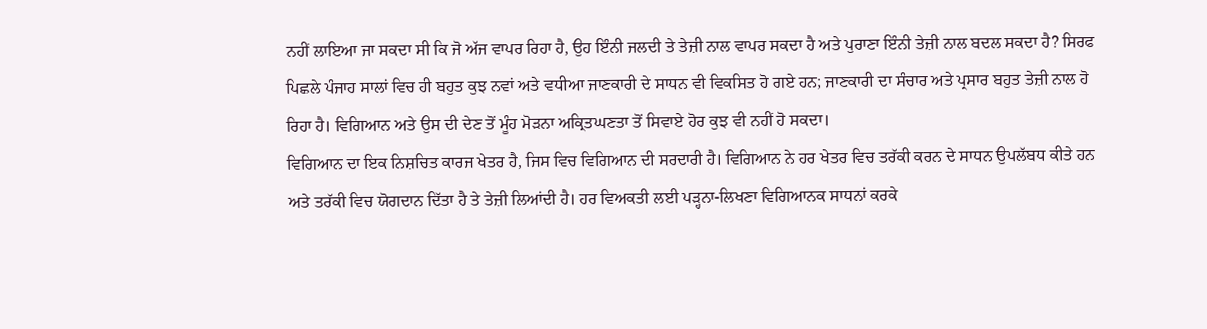ਨਹੀਂ ਲਾਇਆ ਜਾ ਸਕਦਾ ਸੀ ਕਿ ਜੋ ਅੱਜ ਵਾਪਰ ਰਿਹਾ ਹੈ, ਉਹ ਇੰਨੀ ਜਲਦੀ ਤੇ ਤੇਜ਼ੀ ਨਾਲ ਵਾਪਰ ਸਕਦਾ ਹੈ ਅਤੇ ਪੁਰਾਣਾ ਇੰਨੀ ਤੇਜ਼ੀ ਨਾਲ ਬਦਲ ਸਕਦਾ ਹੈ? ਸਿਰਫ ਪਿਛਲੇ ਪੰਜਾਹ ਸਾਲਾਂ ਵਿਚ ਹੀ ਬਹੁਤ ਕੁਝ ਨਵਾਂ ਅਤੇ ਵਧੀਆ ਜਾਣਕਾਰੀ ਦੇ ਸਾਧਨ ਵੀ ਵਿਕਸਿਤ ਹੋ ਗਏ ਹਨ; ਜਾਣਕਾਰੀ ਦਾ ਸੰਚਾਰ ਅਤੇ ਪ੍ਰਸਾਰ ਬਹੁਤ ਤੇਜ਼ੀ ਨਾਲ ਹੋ ਰਿਹਾ ਹੈ। ਵਿਗਿਆਨ ਅਤੇ ਉਸ ਦੀ ਦੇਣ ਤੋਂ ਮੂੰਹ ਮੋੜਨਾ ਅਕ੍ਰਿਤਘਣਤਾ ਤੋਂ ਸਿਵਾਏ ਹੋਰ ਕੁਝ ਵੀ ਨਹੀਂ ਹੋ ਸਕਦਾ।
ਵਿਗਿਆਨ ਦਾ ਇਕ ਨਿਸ਼ਚਿਤ ਕਾਰਜ ਖੇਤਰ ਹੈ, ਜਿਸ ਵਿਚ ਵਿਗਿਆਨ ਦੀ ਸਰਦਾਰੀ ਹੈ। ਵਿਗਿਆਨ ਨੇ ਹਰ ਖੇਤਰ ਵਿਚ ਤਰੱਕੀ ਕਰਨ ਦੇ ਸਾਧਨ ਉਪਲੱਬਧ ਕੀਤੇ ਹਨ ਅਤੇ ਤਰੱਕੀ ਵਿਚ ਯੋਗਦਾਨ ਦਿੱਤਾ ਹੈ ਤੇ ਤੇਜ਼ੀ ਲਿਆਂਦੀ ਹੈ। ਹਰ ਵਿਅਕਤੀ ਲਈ ਪੜ੍ਹਨਾ-ਲਿਖਣਾ ਵਿਗਿਆਨਕ ਸਾਧਨਾਂ ਕਰਕੇ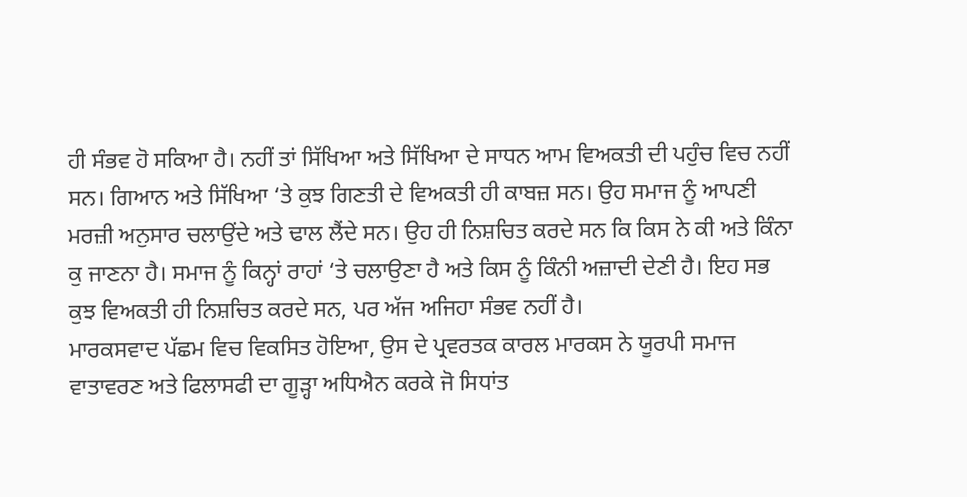ਹੀ ਸੰਭਵ ਹੋ ਸਕਿਆ ਹੈ। ਨਹੀਂ ਤਾਂ ਸਿੱਖਿਆ ਅਤੇ ਸਿੱਖਿਆ ਦੇ ਸਾਧਨ ਆਮ ਵਿਅਕਤੀ ਦੀ ਪਹੁੰਚ ਵਿਚ ਨਹੀਂ ਸਨ। ਗਿਆਨ ਅਤੇ ਸਿੱਖਿਆ ‘ਤੇ ਕੁਝ ਗਿਣਤੀ ਦੇ ਵਿਅਕਤੀ ਹੀ ਕਾਬਜ਼ ਸਨ। ਉਹ ਸਮਾਜ ਨੂੰ ਆਪਣੀ ਮਰਜ਼ੀ ਅਨੁਸਾਰ ਚਲਾਉਂਦੇ ਅਤੇ ਢਾਲ ਲੈਂਦੇ ਸਨ। ਉਹ ਹੀ ਨਿਸ਼ਚਿਤ ਕਰਦੇ ਸਨ ਕਿ ਕਿਸ ਨੇ ਕੀ ਅਤੇ ਕਿੰਨਾ ਕੁ ਜਾਣਨਾ ਹੈ। ਸਮਾਜ ਨੂੰ ਕਿਨ੍ਹਾਂ ਰਾਹਾਂ ‘ਤੇ ਚਲਾਉਣਾ ਹੈ ਅਤੇ ਕਿਸ ਨੂੰ ਕਿੰਨੀ ਅਜ਼ਾਦੀ ਦੇਣੀ ਹੈ। ਇਹ ਸਭ ਕੁਝ ਵਿਅਕਤੀ ਹੀ ਨਿਸ਼ਚਿਤ ਕਰਦੇ ਸਨ, ਪਰ ਅੱਜ ਅਜਿਹਾ ਸੰਭਵ ਨਹੀਂ ਹੈ।
ਮਾਰਕਸਵਾਦ ਪੱਛਮ ਵਿਚ ਵਿਕਸਿਤ ਹੋਇਆ, ਉਸ ਦੇ ਪ੍ਰਵਰਤਕ ਕਾਰਲ ਮਾਰਕਸ ਨੇ ਯੂਰਪੀ ਸਮਾਜ ਵਾਤਾਵਰਣ ਅਤੇ ਫਿਲਾਸਫੀ ਦਾ ਗੂੜ੍ਹਾ ਅਧਿਐਨ ਕਰਕੇ ਜੋ ਸਿਧਾਂਤ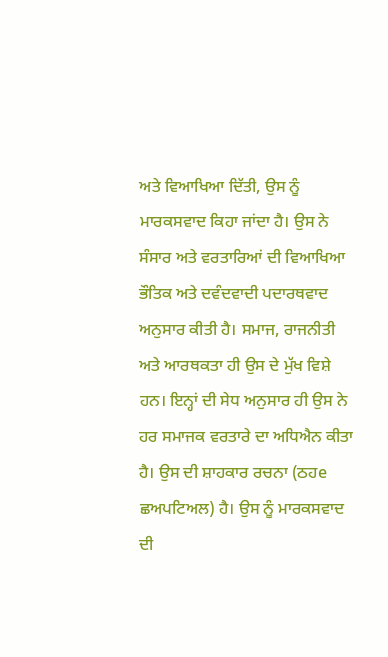ਅਤੇ ਵਿਆਖਿਆ ਦਿੱਤੀ, ਉਸ ਨੂੰ ਮਾਰਕਸਵਾਦ ਕਿਹਾ ਜਾਂਦਾ ਹੈ। ਉਸ ਨੇ ਸੰਸਾਰ ਅਤੇ ਵਰਤਾਰਿਆਂ ਦੀ ਵਿਆਖਿਆ ਭੌਤਿਕ ਅਤੇ ਦਵੰਦਵਾਦੀ ਪਦਾਰਥਵਾਦ ਅਨੁਸਾਰ ਕੀਤੀ ਹੈ। ਸਮਾਜ, ਰਾਜਨੀਤੀ ਅਤੇ ਆਰਥਕਤਾ ਹੀ ਉਸ ਦੇ ਮੁੱਖ ਵਿਸ਼ੇ ਹਨ। ਇਨ੍ਹਾਂ ਦੀ ਸੇਧ ਅਨੁਸਾਰ ਹੀ ਉਸ ਨੇ ਹਰ ਸਮਾਜਕ ਵਰਤਾਰੇ ਦਾ ਅਧਿਐਨ ਕੀਤਾ ਹੈ। ਉਸ ਦੀ ਸ਼ਾਹਕਾਰ ਰਚਨਾ (ਠਹe ਛਅਪਟਿਅਲ) ਹੈ। ਉਸ ਨੂੰ ਮਾਰਕਸਵਾਦ ਦੀ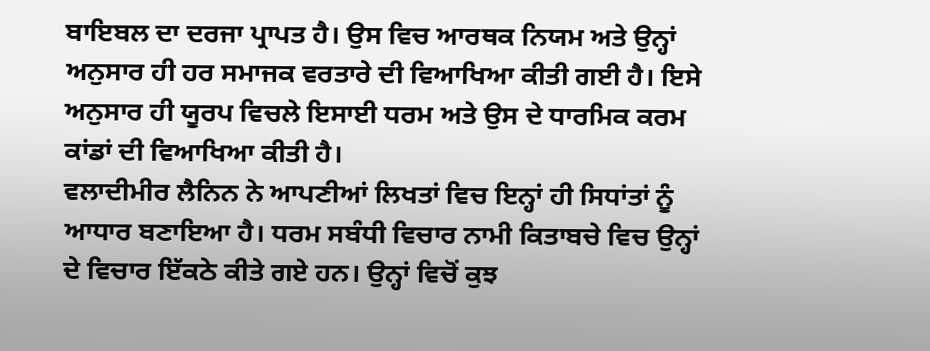ਬਾਇਬਲ ਦਾ ਦਰਜਾ ਪ੍ਰਾਪਤ ਹੈ। ਉਸ ਵਿਚ ਆਰਥਕ ਨਿਯਮ ਅਤੇ ਉਨ੍ਹਾਂ ਅਨੁਸਾਰ ਹੀ ਹਰ ਸਮਾਜਕ ਵਰਤਾਰੇ ਦੀ ਵਿਆਖਿਆ ਕੀਤੀ ਗਈ ਹੈ। ਇਸੇ ਅਨੁਸਾਰ ਹੀ ਯੂਰਪ ਵਿਚਲੇ ਇਸਾਈ ਧਰਮ ਅਤੇ ਉਸ ਦੇ ਧਾਰਮਿਕ ਕਰਮ ਕਾਂਡਾਂ ਦੀ ਵਿਆਖਿਆ ਕੀਤੀ ਹੈ।
ਵਲਾਦੀਮੀਰ ਲੈਨਿਨ ਨੇ ਆਪਣੀਆਂ ਲਿਖਤਾਂ ਵਿਚ ਇਨ੍ਹਾਂ ਹੀ ਸਿਧਾਂਤਾਂ ਨੂੰ ਆਧਾਰ ਬਣਾਇਆ ਹੈ। ਧਰਮ ਸਬੰਧੀ ਵਿਚਾਰ ਨਾਮੀ ਕਿਤਾਬਚੇ ਵਿਚ ਉਨ੍ਹਾਂ ਦੇ ਵਿਚਾਰ ਇੱਕਠੇ ਕੀਤੇ ਗਏ ਹਨ। ਉਨ੍ਹਾਂ ਵਿਚੋਂ ਕੁਝ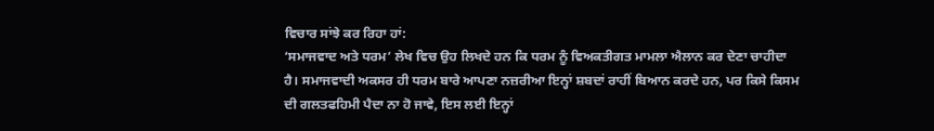ਵਿਚਾਰ ਸਾਂਝੇ ਕਰ ਰਿਹਾ ਹਾਂ:
‘ਸਮਾਜਵਾਦ ਅਤੇ ਧਰਮ’ ਲੇਖ ਵਿਚ ਉਹ ਲਿਖਦੇ ਹਨ ਕਿ ਧਰਮ ਨੂੰ ਵਿਅਕਤੀਗਤ ਮਾਮਲਾ ਐਲਾਨ ਕਰ ਦੇਣਾ ਚਾਹੀਦਾ ਹੈ। ਸਮਾਜਵਾਦੀ ਅਕਸਰ ਹੀ ਧਰਮ ਬਾਰੇ ਆਪਣਾ ਨਜ਼ਰੀਆ ਇਨ੍ਹਾਂ ਸ਼ਬਦਾਂ ਰਾਹੀਂ ਬਿਆਨ ਕਰਦੇ ਹਨ, ਪਰ ਕਿਸੇ ਕਿਸਮ ਦੀ ਗਲਤਫਹਿਮੀ ਪੈਦਾ ਨਾ ਹੋ ਜਾਵੇ, ਇਸ ਲਈ ਇਨ੍ਹਾਂ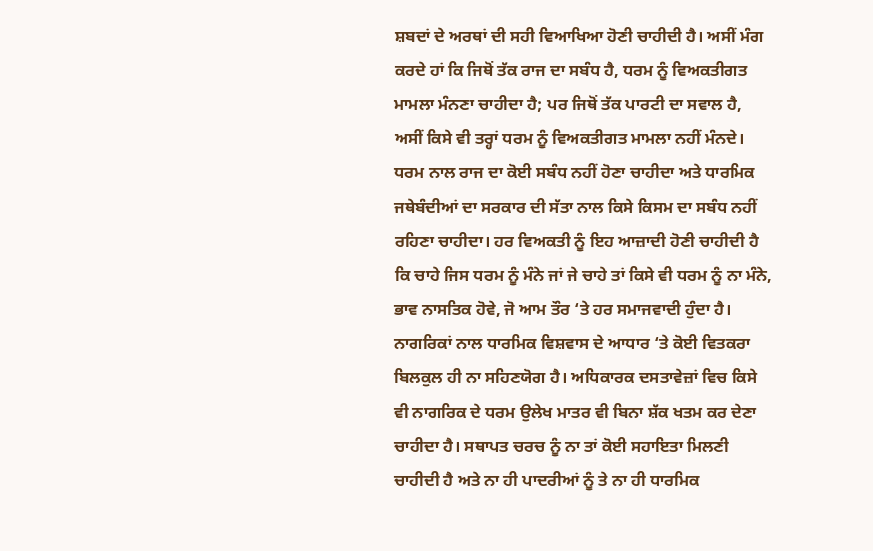ਸ਼ਬਦਾਂ ਦੇ ਅਰਥਾਂ ਦੀ ਸਹੀ ਵਿਆਖਿਆ ਹੋਣੀ ਚਾਹੀਦੀ ਹੈ। ਅਸੀਂ ਮੰਗ ਕਰਦੇ ਹਾਂ ਕਿ ਜਿਥੋਂ ਤੱਕ ਰਾਜ ਦਾ ਸਬੰਧ ਹੈ, ਧਰਮ ਨੂੰ ਵਿਅਕਤੀਗਤ ਮਾਮਲਾ ਮੰਨਣਾ ਚਾਹੀਦਾ ਹੈ; ਪਰ ਜਿਥੋਂ ਤੱਕ ਪਾਰਟੀ ਦਾ ਸਵਾਲ ਹੈ, ਅਸੀਂ ਕਿਸੇ ਵੀ ਤਰ੍ਹਾਂ ਧਰਮ ਨੂੰ ਵਿਅਕਤੀਗਤ ਮਾਮਲਾ ਨਹੀਂ ਮੰਨਦੇ। ਧਰਮ ਨਾਲ ਰਾਜ ਦਾ ਕੋਈ ਸਬੰਧ ਨਹੀਂ ਹੋਣਾ ਚਾਹੀਦਾ ਅਤੇ ਧਾਰਮਿਕ ਜਥੇਬੰਦੀਆਂ ਦਾ ਸਰਕਾਰ ਦੀ ਸੱਤਾ ਨਾਲ ਕਿਸੇ ਕਿਸਮ ਦਾ ਸਬੰਧ ਨਹੀਂ ਰਹਿਣਾ ਚਾਹੀਦਾ। ਹਰ ਵਿਅਕਤੀ ਨੂੰ ਇਹ ਆਜ਼ਾਦੀ ਹੋਣੀ ਚਾਹੀਦੀ ਹੈ ਕਿ ਚਾਹੇ ਜਿਸ ਧਰਮ ਨੂੰ ਮੰਨੇ ਜਾਂ ਜੇ ਚਾਹੇ ਤਾਂ ਕਿਸੇ ਵੀ ਧਰਮ ਨੂੰ ਨਾ ਮੰਨੇ, ਭਾਵ ਨਾਸਤਿਕ ਹੋਵੇ, ਜੋ ਆਮ ਤੌਰ ‘ਤੇ ਹਰ ਸਮਾਜਵਾਦੀ ਹੁੰਦਾ ਹੈ। ਨਾਗਰਿਕਾਂ ਨਾਲ ਧਾਰਮਿਕ ਵਿਸ਼ਵਾਸ ਦੇ ਆਧਾਰ ‘ਤੇ ਕੋਈ ਵਿਤਕਰਾ ਬਿਲਕੁਲ ਹੀ ਨਾ ਸਹਿਣਯੋਗ ਹੈ। ਅਧਿਕਾਰਕ ਦਸਤਾਵੇਜ਼ਾਂ ਵਿਚ ਕਿਸੇ ਵੀ ਨਾਗਰਿਕ ਦੇ ਧਰਮ ਉਲੇਖ ਮਾਤਰ ਵੀ ਬਿਨਾ ਸ਼ੱਕ ਖਤਮ ਕਰ ਦੇਣਾ ਚਾਹੀਦਾ ਹੈ। ਸਥਾਪਤ ਚਰਚ ਨੂੰ ਨਾ ਤਾਂ ਕੋਈ ਸਹਾਇਤਾ ਮਿਲਣੀ ਚਾਹੀਦੀ ਹੈ ਅਤੇ ਨਾ ਹੀ ਪਾਦਰੀਆਂ ਨੂੰ ਤੇ ਨਾ ਹੀ ਧਾਰਮਿਕ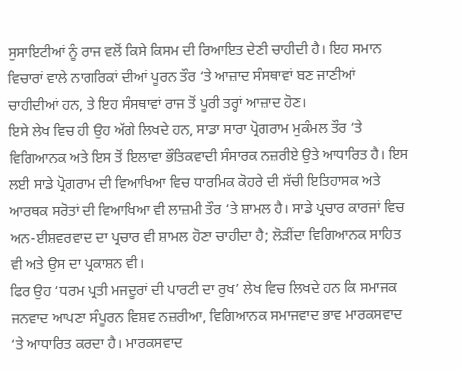ਸੁਸਾਇਟੀਆਂ ਨੂੰ ਰਾਜ ਵਲੋਂ ਕਿਸੇ ਕਿਸਮ ਦੀ ਰਿਆਇਤ ਦੇਣੀ ਚਾਹੀਦੀ ਹੈ। ਇਹ ਸਮਾਨ ਵਿਚਾਰਾਂ ਵਾਲੇ ਨਾਗਰਿਕਾਂ ਦੀਆਂ ਪੂਰਨ ਤੌਰ ‘ਤੇ ਆਜ਼ਾਦ ਸੰਸਥਾਵਾਂ ਬਣ ਜਾਣੀਆਂ ਚਾਹੀਦੀਆਂ ਹਨ, ਤੇ ਇਹ ਸੰਸਥਾਵਾਂ ਰਾਜ ਤੋਂ ਪੂਰੀ ਤਰ੍ਹਾਂ ਆਜ਼ਾਦ ਹੋਣ।
ਇਸੇ ਲੇਖ ਵਿਚ ਹੀ ਉਹ ਅੱਗੇ ਲਿਖਦੇ ਹਨ, ਸਾਡਾ ਸਾਰਾ ਪ੍ਰੋਗਰਾਮ ਮੁਕੰਮਲ ਤੌਰ ‘ਤੇ ਵਿਗਿਆਨਕ ਅਤੇ ਇਸ ਤੋਂ ਇਲਾਵਾ ਭੌਤਿਕਵਾਦੀ ਸੰਸਾਰਕ ਨਜ਼ਰੀਏ ਉਤੇ ਆਧਾਰਿਤ ਹੈ। ਇਸ ਲਈ ਸਾਡੇ ਪ੍ਰੋਗਰਾਮ ਦੀ ਵਿਆਖਿਆ ਵਿਚ ਧਾਰਮਿਕ ਕੋਹਰੇ ਦੀ ਸੱਚੀ ਇਤਿਹਾਸਕ ਅਤੇ ਆਰਥਕ ਸਰੋਤਾਂ ਦੀ ਵਿਆਖਿਆ ਵੀ ਲਾਜ਼ਮੀ ਤੌਰ ‘ਤੇ ਸ਼ਾਮਲ ਹੈ। ਸਾਡੇ ਪ੍ਰਚਾਰ ਕਾਰਜਾਂ ਵਿਚ ਅਨ-ਈਸ਼ਵਰਵਾਦ ਦਾ ਪ੍ਰਚਾਰ ਵੀ ਸ਼ਾਮਲ ਹੋਣਾ ਚਾਹੀਦਾ ਹੈ; ਲੋੜੀਂਦਾ ਵਿਗਿਆਨਕ ਸਾਹਿਤ ਵੀ ਅਤੇ ਉਸ ਦਾ ਪ੍ਰਕਾਸ਼ਨ ਵੀ।
ਫਿਰ ਉਹ ‘ਧਰਮ ਪ੍ਰਤੀ ਮਜਦੂਰਾਂ ਦੀ ਪਾਰਟੀ ਦਾ ਰੁਖ’ ਲੇਖ ਵਿਚ ਲਿਖਦੇ ਹਨ ਕਿ ਸਮਾਜਕ ਜਨਵਾਦ ਆਪਣਾ ਸੰਪੂਰਨ ਵਿਸ਼ਵ ਨਜ਼ਰੀਆ, ਵਿਗਿਆਨਕ ਸਮਾਜਵਾਦ ਭਾਵ ਮਾਰਕਸਵਾਦ ‘ਤੇ ਆਧਾਰਿਤ ਕਰਦਾ ਹੈ। ਮਾਰਕਸਵਾਦ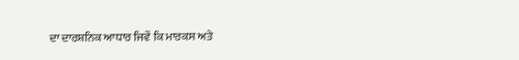ਦਾ ਦਾਰਸ਼ਨਿਕ ਆਧਾਰ ਜਿਵੇਂ ਕਿ ਮਾਰਕਸ ਅਤੇ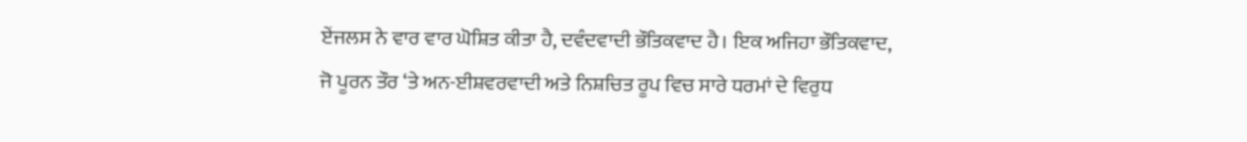ਏਂਜਲਸ ਨੇ ਵਾਰ ਵਾਰ ਘੋਸ਼ਿਤ ਕੀਤਾ ਹੈ, ਦਵੰਦਵਾਦੀ ਭੌਤਿਕਵਾਦ ਹੈ। ਇਕ ਅਜਿਹਾ ਭੌਤਿਕਵਾਦ, ਜੋ ਪੂਰਨ ਤੌਰ ‘ਤੇ ਅਨ-ਈਸ਼ਵਰਵਾਦੀ ਅਤੇ ਨਿਸ਼ਚਿਤ ਰੂਪ ਵਿਚ ਸਾਰੇ ਧਰਮਾਂ ਦੇ ਵਿਰੁਧ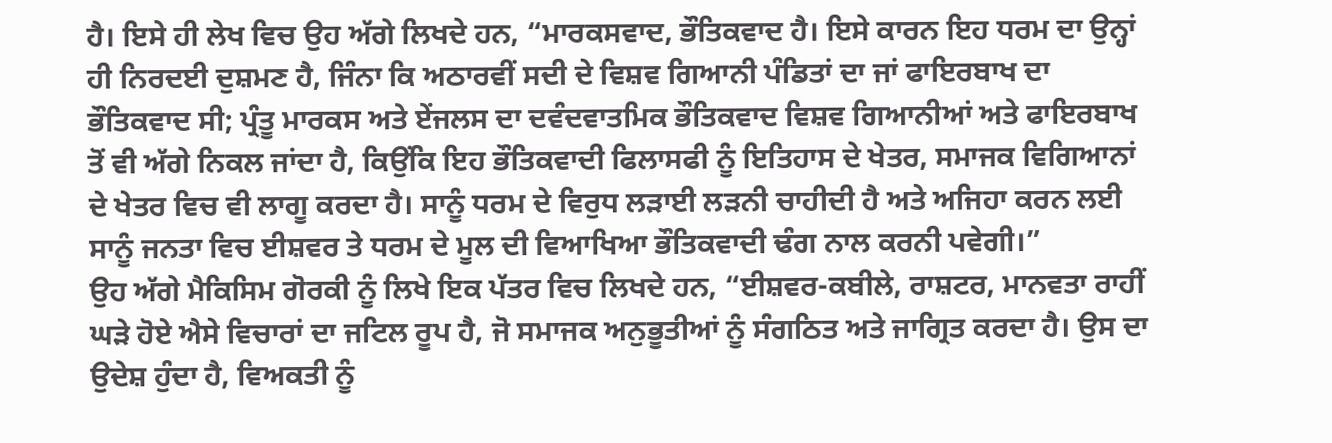ਹੈ। ਇਸੇ ਹੀ ਲੇਖ ਵਿਚ ਉਹ ਅੱਗੇ ਲਿਖਦੇ ਹਨ, “ਮਾਰਕਸਵਾਦ, ਭੌਤਿਕਵਾਦ ਹੈ। ਇਸੇ ਕਾਰਨ ਇਹ ਧਰਮ ਦਾ ਉਨ੍ਹਾਂ ਹੀ ਨਿਰਦਈ ਦੁਸ਼ਮਣ ਹੈ, ਜਿੰਨਾ ਕਿ ਅਠਾਰਵੀਂ ਸਦੀ ਦੇ ਵਿਸ਼ਵ ਗਿਆਨੀ ਪੰਡਿਤਾਂ ਦਾ ਜਾਂ ਫਾਇਰਬਾਖ ਦਾ ਭੌਤਿਕਵਾਦ ਸੀ; ਪ੍ਰੰਤੂ ਮਾਰਕਸ ਅਤੇ ਏਂਜਲਸ ਦਾ ਦਵੰਦਵਾਤਮਿਕ ਭੌਤਿਕਵਾਦ ਵਿਸ਼ਵ ਗਿਆਨੀਆਂ ਅਤੇ ਫਾਇਰਬਾਖ ਤੋਂ ਵੀ ਅੱਗੇ ਨਿਕਲ ਜਾਂਦਾ ਹੈ, ਕਿਉਂਕਿ ਇਹ ਭੌਤਿਕਵਾਦੀ ਫਿਲਾਸਫੀ ਨੂੰ ਇਤਿਹਾਸ ਦੇ ਖੇਤਰ, ਸਮਾਜਕ ਵਿਗਿਆਨਾਂ ਦੇ ਖੇਤਰ ਵਿਚ ਵੀ ਲਾਗੂ ਕਰਦਾ ਹੈ। ਸਾਨੂੰ ਧਰਮ ਦੇ ਵਿਰੁਧ ਲੜਾਈ ਲੜਨੀ ਚਾਹੀਦੀ ਹੈ ਅਤੇ ਅਜਿਹਾ ਕਰਨ ਲਈ ਸਾਨੂੰ ਜਨਤਾ ਵਿਚ ਈਸ਼ਵਰ ਤੇ ਧਰਮ ਦੇ ਮੂਲ ਦੀ ਵਿਆਖਿਆ ਭੌਤਿਕਵਾਦੀ ਢੰਗ ਨਾਲ ਕਰਨੀ ਪਵੇਗੀ।”
ਉਹ ਅੱਗੇ ਮੈਕਿਸਿਮ ਗੋਰਕੀ ਨੂੰ ਲਿਖੇ ਇਕ ਪੱਤਰ ਵਿਚ ਲਿਖਦੇ ਹਨ, “ਈਸ਼ਵਰ-ਕਬੀਲੇ, ਰਾਸ਼ਟਰ, ਮਾਨਵਤਾ ਰਾਹੀਂ ਘੜੇ ਹੋਏ ਐਸੇ ਵਿਚਾਰਾਂ ਦਾ ਜਟਿਲ ਰੂਪ ਹੈ, ਜੋ ਸਮਾਜਕ ਅਨੁਭੂਤੀਆਂ ਨੂੰ ਸੰਗਠਿਤ ਅਤੇ ਜਾਗ੍ਰਿਤ ਕਰਦਾ ਹੈ। ਉਸ ਦਾ ਉਦੇਸ਼ ਹੁੰਦਾ ਹੈ, ਵਿਅਕਤੀ ਨੂੰ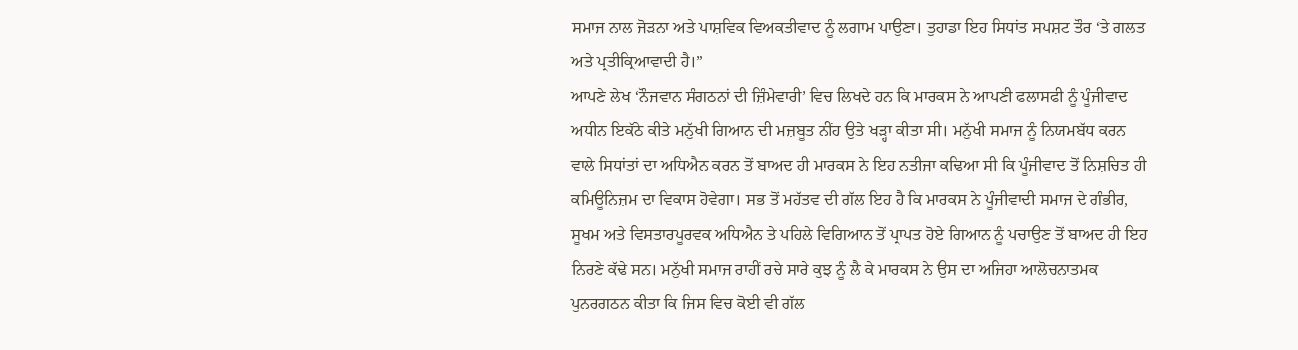ਸਮਾਜ ਨਾਲ ਜੋੜਨਾ ਅਤੇ ਪਾਸ਼ਵਿਕ ਵਿਅਕਤੀਵਾਦ ਨੂੰ ਲਗਾਮ ਪਾਉਣਾ। ਤੁਹਾਡਾ ਇਹ ਸਿਧਾਂਤ ਸਪਸ਼ਟ ਤੌਰ ‘ਤੇ ਗਲਤ ਅਤੇ ਪ੍ਰਤੀਕ੍ਰਿਆਵਾਦੀ ਹੈ।”
ਆਪਣੇ ਲੇਖ ‘ਨੌਜਵਾਨ ਸੰਗਠਨਾਂ ਦੀ ਜ਼ਿੰਮੇਵਾਰੀ’ ਵਿਚ ਲਿਖਦੇ ਹਨ ਕਿ ਮਾਰਕਸ ਨੇ ਆਪਣੀ ਫਲਾਸਫੀ ਨੂੰ ਪੂੰਜੀਵਾਦ ਅਧੀਨ ਇਕੱਠੇ ਕੀਤੇ ਮਨੁੱਖੀ ਗਿਆਨ ਦੀ ਮਜ਼ਬੂਤ ਨੀਂਹ ਉਤੇ ਖੜ੍ਹਾ ਕੀਤਾ ਸੀ। ਮਨੁੱਖੀ ਸਮਾਜ ਨੂੰ ਨਿਯਮਬੱਧ ਕਰਨ ਵਾਲੇ ਸਿਧਾਂਤਾਂ ਦਾ ਅਧਿਐਨ ਕਰਨ ਤੋਂ ਬਾਅਦ ਹੀ ਮਾਰਕਸ ਨੇ ਇਹ ਨਤੀਜਾ ਕਢਿਆ ਸੀ ਕਿ ਪੂੰਜੀਵਾਦ ਤੋਂ ਨਿਸ਼ਚਿਤ ਹੀ ਕਮਿਊਨਿਜ਼ਮ ਦਾ ਵਿਕਾਸ ਹੋਵੇਗਾ। ਸਭ ਤੋਂ ਮਹੱਤਵ ਦੀ ਗੱਲ ਇਹ ਹੈ ਕਿ ਮਾਰਕਸ ਨੇ ਪੂੰਜੀਵਾਦੀ ਸਮਾਜ ਦੇ ਗੰਭੀਰ, ਸੂਖਮ ਅਤੇ ਵਿਸਤਾਰਪੂਰਵਕ ਅਧਿਐਨ ਤੇ ਪਹਿਲੇ ਵਿਗਿਆਨ ਤੋਂ ਪ੍ਰਾਪਤ ਹੋਏ ਗਿਆਨ ਨੂੰ ਪਚਾਉਣ ਤੋਂ ਬਾਅਦ ਹੀ ਇਹ ਨਿਰਣੇ ਕੱਢੇ ਸਨ। ਮਨੁੱਖੀ ਸਮਾਜ ਰਾਹੀਂ ਰਚੇ ਸਾਰੇ ਕੁਝ ਨੂੰ ਲੈ ਕੇ ਮਾਰਕਸ ਨੇ ਉਸ ਦਾ ਅਜਿਹਾ ਆਲੋਚਨਾਤਮਕ ਪੁਨਰਗਠਨ ਕੀਤਾ ਕਿ ਜਿਸ ਵਿਚ ਕੋਈ ਵੀ ਗੱਲ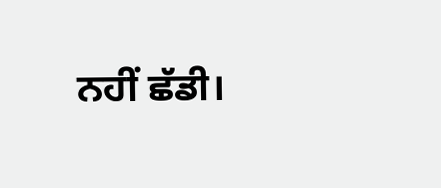ਨਹੀਂ ਛੱਡੀ।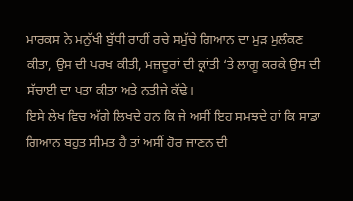ਮਾਰਕਸ ਨੇ ਮਨੁੱਖੀ ਬੁੱਧੀ ਰਾਹੀਂ ਰਚੇ ਸਮੁੱਚੇ ਗਿਆਨ ਦਾ ਮੁੜ ਮੁਲੰਕਣ ਕੀਤਾ, ਉਸ ਦੀ ਪਰਖ ਕੀਤੀ, ਮਜ਼ਦੂਰਾਂ ਦੀ ਕ੍ਰਾਂਤੀ ‘ਤੇ ਲਾਗੂ ਕਰਕੇ ਉਸ ਦੀ ਸੱਚਾਈ ਦਾ ਪਤਾ ਕੀਤਾ ਅਤੇ ਨਤੀਜੇ ਕੱਢੇ।
ਇਸੇ ਲੇਖ ਵਿਚ ਅੱਗੇ ਲਿਖਦੇ ਹਨ ਕਿ ਜੇ ਅਸੀਂ ਇਹ ਸਮਝਦੇ ਹਾਂ ਕਿ ਸਾਡਾ ਗਿਆਨ ਬਹੁਤ ਸੀਮਤ ਹੈ ਤਾਂ ਅਸੀਂ ਹੋਰ ਜਾਣਨ ਦੀ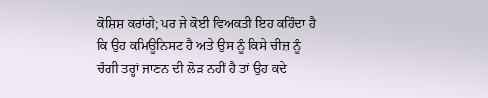ਕੋਸ਼ਿਸ਼ ਕਰਾਂਗੇ; ਪਰ ਜੇ ਕੋਈ ਵਿਅਕਤੀ ਇਹ ਕਹਿੰਦਾ ਹੈ ਕਿ ਉਹ ਕਮਿਊਨਿਸਟ ਹੈ ਅਤੇ ਉਸ ਨੂੰ ਕਿਸੇ ਚੀਜ਼ ਨੂੰ ਚੰਗੀ ਤਰ੍ਹਾਂ ਜਾਣਨ ਦੀ ਲੋੜ ਨਹੀਂ ਹੈ ਤਾਂ ਉਹ ਕਦੇ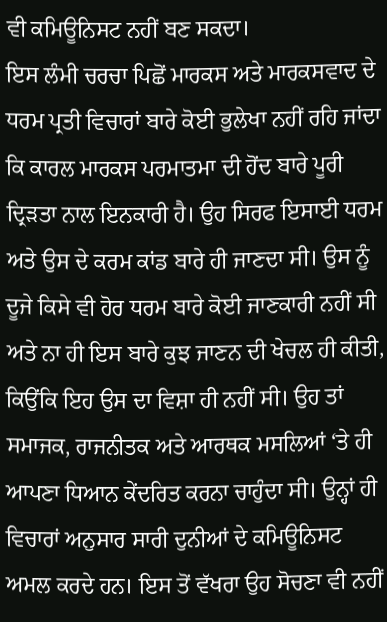ਵੀ ਕਮਿਊਨਿਸਟ ਨਹੀਂ ਬਣ ਸਕਦਾ।
ਇਸ ਲੰਮੀ ਚਰਚਾ ਪਿਛੋਂ ਮਾਰਕਸ ਅਤੇ ਮਾਰਕਸਵਾਦ ਦੇ ਧਰਮ ਪ੍ਰਤੀ ਵਿਚਾਰਾਂ ਬਾਰੇ ਕੋਈ ਭੁਲੇਖਾ ਨਹੀਂ ਰਹਿ ਜਾਂਦਾ ਕਿ ਕਾਰਲ ਮਾਰਕਸ ਪਰਮਾਤਮਾ ਦੀ ਹੋਂਦ ਬਾਰੇ ਪੂਰੀ ਦ੍ਰਿੜਤਾ ਨਾਲ ਇਨਕਾਰੀ ਹੈ। ਉਹ ਸਿਰਫ ਇਸਾਈ ਧਰਮ ਅਤੇ ਉਸ ਦੇ ਕਰਮ ਕਾਂਡ ਬਾਰੇ ਹੀ ਜਾਣਦਾ ਸੀ। ਉਸ ਨੂੰ ਦੂਜੇ ਕਿਸੇ ਵੀ ਹੋਰ ਧਰਮ ਬਾਰੇ ਕੋਈ ਜਾਣਕਾਰੀ ਨਹੀਂ ਸੀ ਅਤੇ ਨਾ ਹੀ ਇਸ ਬਾਰੇ ਕੁਝ ਜਾਣਨ ਦੀ ਖੇਚਲ ਹੀ ਕੀਤੀ, ਕਿਉਂਕਿ ਇਹ ਉਸ ਦਾ ਵਿਸ਼ਾ ਹੀ ਨਹੀਂ ਸੀ। ਉਹ ਤਾਂ ਸਮਾਜਕ, ਰਾਜਨੀਤਕ ਅਤੇ ਆਰਥਕ ਮਸਲਿਆਂ ‘ਤੇ ਹੀ ਆਪਣਾ ਧਿਆਨ ਕੇਂਦਰਿਤ ਕਰਨਾ ਚਾਹੁੰਦਾ ਸੀ। ਉਨ੍ਹਾਂ ਹੀ ਵਿਚਾਰਾਂ ਅਨੁਸਾਰ ਸਾਰੀ ਦੁਨੀਆਂ ਦੇ ਕਮਿਊਨਿਸਟ ਅਮਲ ਕਰਦੇ ਹਨ। ਇਸ ਤੋਂ ਵੱਖਰਾ ਉਹ ਸੋਚਣਾ ਵੀ ਨਹੀਂ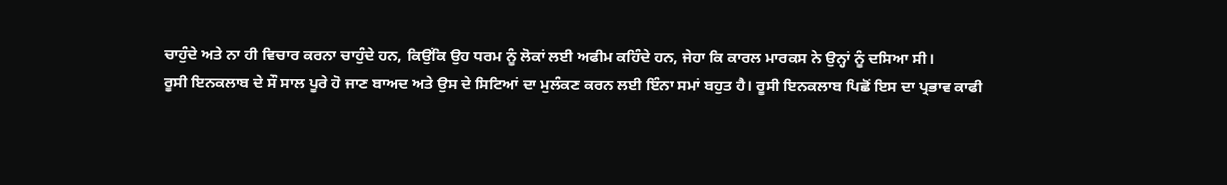ਚਾਹੁੰਦੇ ਅਤੇ ਨਾ ਹੀ ਵਿਚਾਰ ਕਰਨਾ ਚਾਹੁੰਦੇ ਹਨ, ਕਿਉਂਕਿ ਉਹ ਧਰਮ ਨੂੰ ਲੋਕਾਂ ਲਈ ਅਫੀਮ ਕਹਿੰਦੇ ਹਨ, ਜੇਹਾ ਕਿ ਕਾਰਲ ਮਾਰਕਸ ਨੇ ਉਨ੍ਹਾਂ ਨੂੰ ਦਸਿਆ ਸੀ।
ਰੂਸੀ ਇਨਕਲਾਬ ਦੇ ਸੌ ਸਾਲ ਪੂਰੇ ਹੋ ਜਾਣ ਬਾਅਦ ਅਤੇ ਉਸ ਦੇ ਸਿਟਿਆਂ ਦਾ ਮੁਲੰਕਣ ਕਰਨ ਲਈ ਇੰਨਾ ਸਮਾਂ ਬਹੁਤ ਹੈ। ਰੂਸੀ ਇਨਕਲਾਬ ਪਿਛੋਂ ਇਸ ਦਾ ਪ੍ਰਭਾਵ ਕਾਫੀ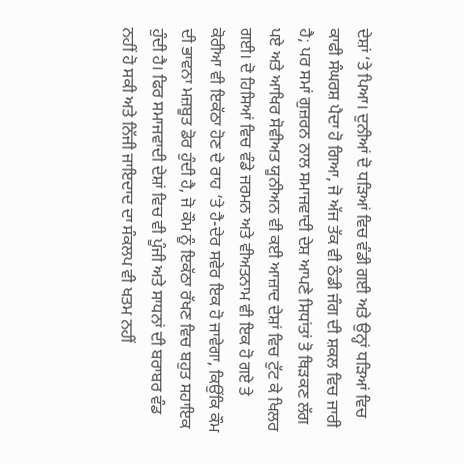ਦੇਸ਼ਾਂ ‘ਤੇ ਪਿਆ। ਦੁਨੀਆਂ ਦੋ ਧੜਿਆਂ ਵਿਚ ਵੰਡੀ ਗਈ ਅਤੇ ਉਨ੍ਹਾਂ ਧੜਿਆਂ ਵਿਚ ਕਾਫੀ ਸੰਘਰਸ਼ ਪੈਦਾ ਹੋ ਗਿਆ, ਜੋ ਅੱਜ ਤੱਕ ਵੀ ਠੰਡੀ ਜੰਗ ਦੀ ਸ਼ਕਲ ਵਿਚ ਜਾਰੀ ਹੈ; ਪਰ ਸਮਾਂ ਗੁਜ਼ਰਨ ਨਾਲ ਸਮਾਜਵਾਦੀ ਦੇਸ਼ ਆਪਣੇ ਸਿਧਾਂਤਾਂ ਤੋ ਥਿੜਕਣ ਲੱਗ ਪਏ ਅਤੇ ਆਖਿਰ ਸੋਵੀਅਤ ਯੂਨੀਅਨ ਵੀ ਕਈ ਆਜ਼ਾਦ ਦੇਸ਼ਾਂ ਵਿਚ ਟੁੱਟ ਕੇ ਖਿਲਰ ਗਈ। ਦੋ ਹਿਸਿਆਂ ਵਿਚ ਵੰਡੇ ਜਰਮਨ ਅਤੇ ਵੀਅਤਨਾਮ ਵੀ ਇਕ ਹੋ ਗਏ ਤੇ ਕੋਰੀਆ ਵੀ ਇਕੱਠਾ ਹੋਣ ਦੇ ਰਾਹ ‘ਤੇ ਹੈ-ਦੇਰ ਸਵੇਰ ਇਕ ਹੋ ਜਾਵੇਗਾ, ਕਿਉਂਕਿ ਕੌਮ ਦੀ ਭਾਵਨਾ ਮਜ਼ਬੂਤ ਡੋਰ ਹੁੰਦੀ ਹੈ, ਜੋ ਕੌਮ ਨੂੰ ਇਕੱਠਾ ਰੱਖਣ ਵਿਚ ਬਹੁਤ ਸਹਾਇਕ ਹੁੰਦੀ ਹੈ। ਫਿਰ ਸਮਾਜਵਾਦੀ ਦੇਸ਼ਾਂ ਵਿਚ ਵੀ ਪੂੰਜੀ ਅਤੇ ਸਾਧਨਾਂ ਦੀ ਬਰਾਬਰ ਵੰਡ ਨਹੀਂ ਹੋ ਸਕੀ ਅਤੇ ਨਿੱਜੀ ਜਾਇਦਾਦ ਦਾ ਸੰਕਲਪ ਵੀ ਖਤਮ ਨਹੀਂ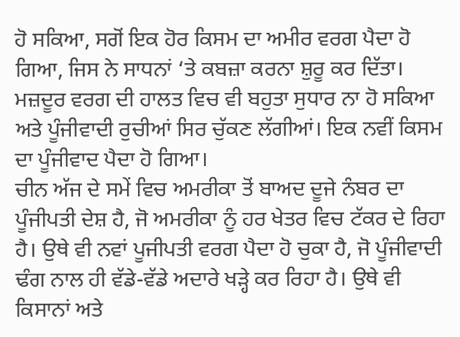ਹੋ ਸਕਿਆ, ਸਗੋਂ ਇਕ ਹੋਰ ਕਿਸਮ ਦਾ ਅਮੀਰ ਵਰਗ ਪੈਦਾ ਹੋ ਗਿਆ, ਜਿਸ ਨੇ ਸਾਧਨਾਂ ‘ਤੇ ਕਬਜ਼ਾ ਕਰਨਾ ਸ਼ੁਰੂ ਕਰ ਦਿੱਤਾ। ਮਜ਼ਦੂਰ ਵਰਗ ਦੀ ਹਾਲਤ ਵਿਚ ਵੀ ਬਹੁਤਾ ਸੁਧਾਰ ਨਾ ਹੋ ਸਕਿਆ ਅਤੇ ਪੂੰਜੀਵਾਦੀ ਰੁਚੀਆਂ ਸਿਰ ਚੁੱਕਣ ਲੱਗੀਆਂ। ਇਕ ਨਵੀਂ ਕਿਸਮ ਦਾ ਪੂੰਜੀਵਾਦ ਪੈਦਾ ਹੋ ਗਿਆ।
ਚੀਨ ਅੱਜ ਦੇ ਸਮੇਂ ਵਿਚ ਅਮਰੀਕਾ ਤੋਂ ਬਾਅਦ ਦੂਜੇ ਨੰਬਰ ਦਾ ਪੂੰਜੀਪਤੀ ਦੇਸ਼ ਹੈ, ਜੋ ਅਮਰੀਕਾ ਨੂੰ ਹਰ ਖੇਤਰ ਵਿਚ ਟੱਕਰ ਦੇ ਰਿਹਾ ਹੈ। ਉਥੇ ਵੀ ਨਵਾਂ ਪੂਜੀਪਤੀ ਵਰਗ ਪੈਦਾ ਹੋ ਚੁਕਾ ਹੈ, ਜੋ ਪੂੰਜੀਵਾਦੀ ਢੰਗ ਨਾਲ ਹੀ ਵੱਡੇ-ਵੱਡੇ ਅਦਾਰੇ ਖੜ੍ਹੇ ਕਰ ਰਿਹਾ ਹੈ। ਉਥੇ ਵੀ ਕਿਸਾਨਾਂ ਅਤੇ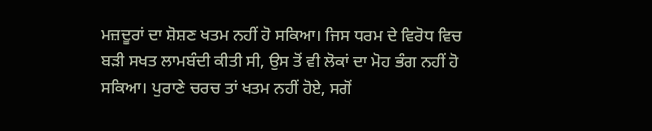ਮਜ਼ਦੂਰਾਂ ਦਾ ਸ਼ੋਸ਼ਣ ਖਤਮ ਨਹੀਂ ਹੋ ਸਕਿਆ। ਜਿਸ ਧਰਮ ਦੇ ਵਿਰੋਧ ਵਿਚ ਬੜੀ ਸਖਤ ਲਾਮਬੰਦੀ ਕੀਤੀ ਸੀ, ਉਸ ਤੋਂ ਵੀ ਲੋਕਾਂ ਦਾ ਮੋਹ ਭੰਗ ਨਹੀਂ ਹੋ ਸਕਿਆ। ਪੁਰਾਣੇ ਚਰਚ ਤਾਂ ਖਤਮ ਨਹੀਂ ਹੋਏ, ਸਗੋਂ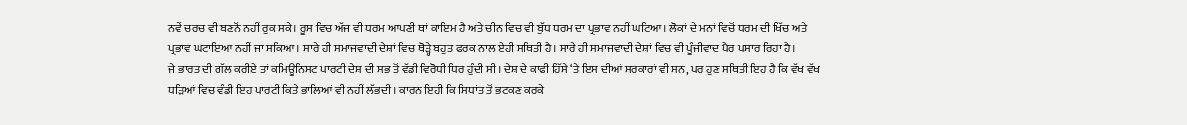ਨਵੇਂ ਚਰਚ ਵੀ ਬਣਨੋਂ ਨਹੀਂ ਰੁਕ ਸਕੇ। ਰੂਸ ਵਿਚ ਅੱਜ ਵੀ ਧਰਮ ਆਪਣੀ ਥਾਂ ਕਾਇਮ ਹੈ ਅਤੇ ਚੀਨ ਵਿਚ ਵੀ ਬੁੱਧ ਧਰਮ ਦਾ ਪ੍ਰਭਾਵ ਨਹੀਂ ਘਟਿਆ। ਲੋਕਾਂ ਦੇ ਮਨਾਂ ਵਿਚੋਂ ਧਰਮ ਦੀ ਖਿੱਚ ਅਤੇ ਪ੍ਰਭਾਵ ਘਟਾਇਆ ਨਹੀਂ ਜਾ ਸਕਿਆ। ਸਾਰੇ ਹੀ ਸਮਾਜਵਾਦੀ ਦੇਸ਼ਾਂ ਵਿਚ ਥੋੜ੍ਹੇ ਬਹੁਤ ਫਰਕ ਨਾਲ ਏਹੀ ਸਥਿਤੀ ਹੈ। ਸਾਰੇ ਹੀ ਸਮਾਜਵਾਦੀ ਦੇਸ਼ਾਂ ਵਿਚ ਵੀ ਪੂੰਜੀਵਾਦ ਪੈਰ ਪਸਾਰ ਰਿਹਾ ਹੈ।
ਜੇ ਭਾਰਤ ਦੀ ਗੱਲ ਕਰੀਏ ਤਾਂ ਕਮਿਊਨਿਸਟ ਪਾਰਟੀ ਦੇਸ਼ ਦੀ ਸਭ ਤੋਂ ਵੱਡੀ ਵਿਰੋਧੀ ਧਿਰ ਹੁੰਦੀ ਸੀ। ਦੇਸ਼ ਦੇ ਕਾਫੀ ਹਿੱਸੇ ‘ਤੇ ਇਸ ਦੀਆਂ ਸਰਕਾਰਾਂ ਵੀ ਸਨ, ਪਰ ਹੁਣ ਸਥਿਤੀ ਇਹ ਹੈ ਕਿ ਵੱਖ ਵੱਖ ਧੜਿਆਂ ਵਿਚ ਵੰਡੀ ਇਹ ਪਾਰਟੀ ਕਿਤੇ ਭਾਲਿਆਂ ਵੀ ਨਹੀਂ ਲੱਭਦੀ। ਕਾਰਨ ਇਹੀ ਕਿ ਸਿਧਾਂਤ ਤੋਂ ਭਟਕਣ ਕਰਕੇ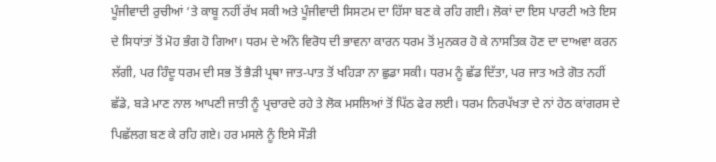ਪੂੰਜੀਵਾਦੀ ਰੁਚੀਆਂ ‘ਤੇ ਕਾਬੂ ਨਹੀਂ ਰੱਖ ਸਕੀ ਅਤੇ ਪੂੰਜੀਵਾਦੀ ਸਿਸਟਮ ਦਾ ਹਿੱਸਾ ਬਣ ਕੇ ਰਹਿ ਗਈ। ਲੋਕਾਂ ਦਾ ਇਸ ਪਾਰਟੀ ਅਤੇ ਇਸ ਦੇ ਸਿਧਾਂਤਾਂ ਤੋਂ ਮੋਹ ਭੰਗ ਹੋ ਗਿਆ। ਧਰਮ ਦੇ ਅੰਨੇ ਵਿਰੋਧ ਦੀ ਭਾਵਨਾ ਕਾਰਨ ਧਰਮ ਤੋਂ ਮੁਨਕਰ ਹੋ ਕੇ ਨਾਸਤਿਕ ਹੋਣ ਦਾ ਦਾਅਵਾ ਕਰਨ ਲੱਗੀ, ਪਰ ਹਿੰਦੂ ਧਰਮ ਦੀ ਸਭ ਤੋਂ ਭੈੜੀ ਪ੍ਰਥਾ ਜਾਤ-ਪਾਤ ਤੋਂ ਖਹਿੜਾ ਨਾ ਛੁਡਾ ਸਕੀ। ਧਰਮ ਨੂੰ ਛੱਡ ਦਿੱਤਾ, ਪਰ ਜਾਤ ਅਤੇ ਗੋਤ ਨਹੀਂ ਛੱਡੇ, ਬੜੇ ਮਾਣ ਨਾਲ ਆਪਣੀ ਜਾਤੀ ਨੂੰ ਪ੍ਰਚਾਰਦੇ ਰਹੇ ਤੇ ਲੋਕ ਮਸਲਿਆਂ ਤੋਂ ਪਿੱਠ ਫੇਰ ਲਈ। ਧਰਮ ਨਿਰਪੱਖਤਾ ਦੇ ਨਾਂ ਹੇਠ ਕਾਂਗਰਸ ਦੇ ਪਿਛੱਲਗ ਬਣ ਕੇ ਰਹਿ ਗਏ। ਹਰ ਮਸਲੇ ਨੂੰ ਇਸੇ ਸੌੜੀ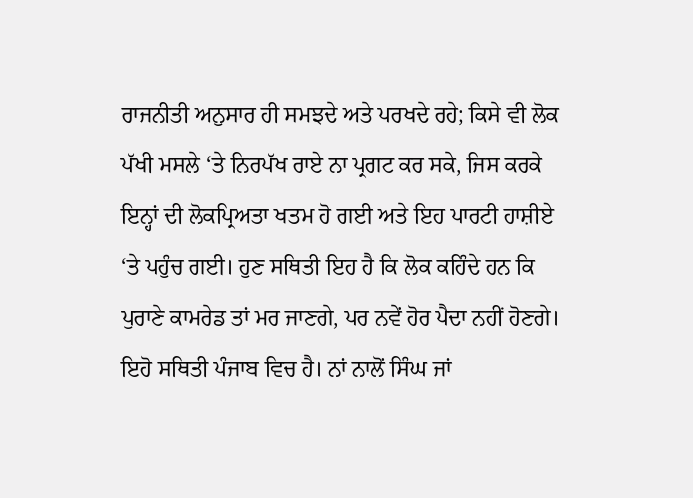ਰਾਜਨੀਤੀ ਅਨੁਸਾਰ ਹੀ ਸਮਝਦੇ ਅਤੇ ਪਰਖਦੇ ਰਹੇ; ਕਿਸੇ ਵੀ ਲੋਕ ਪੱਖੀ ਮਸਲੇ ‘ਤੇ ਨਿਰਪੱਖ ਰਾਏ ਨਾ ਪ੍ਰਗਟ ਕਰ ਸਕੇ, ਜਿਸ ਕਰਕੇ ਇਨ੍ਹਾਂ ਦੀ ਲੋਕਪ੍ਰਿਅਤਾ ਖਤਮ ਹੋ ਗਈ ਅਤੇ ਇਹ ਪਾਰਟੀ ਹਾਸ਼ੀਏ ‘ਤੇ ਪਹੁੰਚ ਗਈ। ਹੁਣ ਸਥਿਤੀ ਇਹ ਹੈ ਕਿ ਲੋਕ ਕਹਿੰਦੇ ਹਨ ਕਿ ਪੁਰਾਣੇ ਕਾਮਰੇਡ ਤਾਂ ਮਰ ਜਾਣਗੇ, ਪਰ ਨਵੇਂ ਹੋਰ ਪੈਦਾ ਨਹੀਂ ਹੋਣਗੇ।
ਇਹੋ ਸਥਿਤੀ ਪੰਜਾਬ ਵਿਚ ਹੈ। ਨਾਂ ਨਾਲੋਂ ਸਿੰਘ ਜਾਂ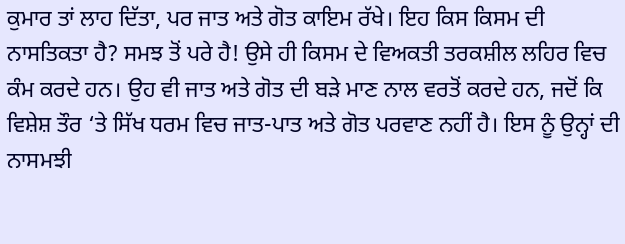ਕੁਮਾਰ ਤਾਂ ਲਾਹ ਦਿੱਤਾ, ਪਰ ਜਾਤ ਅਤੇ ਗੋਤ ਕਾਇਮ ਰੱਖੇ। ਇਹ ਕਿਸ ਕਿਸਮ ਦੀ ਨਾਸਤਿਕਤਾ ਹੈ? ਸਮਝ ਤੋਂ ਪਰੇ ਹੈ! ਉਸੇ ਹੀ ਕਿਸਮ ਦੇ ਵਿਅਕਤੀ ਤਰਕਸ਼ੀਲ ਲਹਿਰ ਵਿਚ ਕੰਮ ਕਰਦੇ ਹਨ। ਉਹ ਵੀ ਜਾਤ ਅਤੇ ਗੋਤ ਦੀ ਬੜੇ ਮਾਣ ਨਾਲ ਵਰਤੋਂ ਕਰਦੇ ਹਨ, ਜਦੋਂ ਕਿ ਵਿਸ਼ੇਸ਼ ਤੌਰ ‘ਤੇ ਸਿੱਖ ਧਰਮ ਵਿਚ ਜਾਤ-ਪਾਤ ਅਤੇ ਗੋਤ ਪਰਵਾਣ ਨਹੀਂ ਹੈ। ਇਸ ਨੂੰ ਉਨ੍ਹਾਂ ਦੀ ਨਾਸਮਝੀ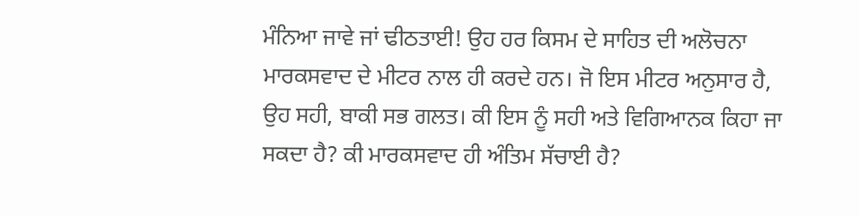ਮੰਨਿਆ ਜਾਵੇ ਜਾਂ ਢੀਠਤਾਈ! ਉਹ ਹਰ ਕਿਸਮ ਦੇ ਸਾਹਿਤ ਦੀ ਅਲੋਚਨਾ ਮਾਰਕਸਵਾਦ ਦੇ ਮੀਟਰ ਨਾਲ ਹੀ ਕਰਦੇ ਹਨ। ਜੋ ਇਸ ਮੀਟਰ ਅਨੁਸਾਰ ਹੈ, ਉਹ ਸਹੀ, ਬਾਕੀ ਸਭ ਗਲਤ। ਕੀ ਇਸ ਨੂੰ ਸਹੀ ਅਤੇ ਵਿਗਿਆਨਕ ਕਿਹਾ ਜਾ ਸਕਦਾ ਹੈ? ਕੀ ਮਾਰਕਸਵਾਦ ਹੀ ਅੰਤਿਮ ਸੱਚਾਈ ਹੈ?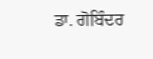ਡਾ. ਗੋਬਿੰਦਰ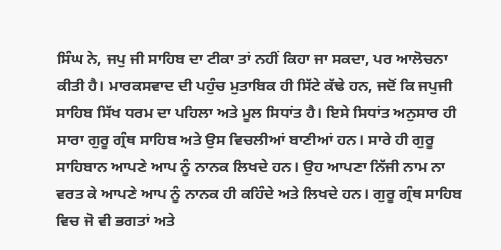ਸਿੰਘ ਨੇ, ਜਪੁ ਜੀ ਸਾਹਿਬ ਦਾ ਟੀਕਾ ਤਾਂ ਨਹੀਂ ਕਿਹਾ ਜਾ ਸਕਦਾ, ਪਰ ਆਲੋਚਨਾ ਕੀਤੀ ਹੈ। ਮਾਰਕਸਵਾਦ ਦੀ ਪਹੁੰਚ ਮੁਤਾਬਿਕ ਹੀ ਸਿੱਟੇ ਕੱਢੇ ਹਨ, ਜਦੋਂ ਕਿ ਜਪੁਜੀ ਸਾਹਿਬ ਸਿੱਖ ਧਰਮ ਦਾ ਪਹਿਲਾ ਅਤੇ ਮੂਲ ਸਿਧਾਂਤ ਹੈ। ਇਸੇ ਸਿਧਾਂਤ ਅਨੁਸਾਰ ਹੀ ਸਾਰਾ ਗੁਰੂ ਗ੍ਰੰਥ ਸਾਹਿਬ ਅਤੇ ਉਸ ਵਿਚਲੀਆਂ ਬਾਣੀਆਂ ਹਨ। ਸਾਰੇ ਹੀ ਗੁਰੂ ਸਾਹਿਬਾਨ ਆਪਣੇ ਆਪ ਨੂੰ ਨਾਨਕ ਲਿਖਦੇ ਹਨ। ਉਹ ਆਪਣਾ ਨਿੱਜੀ ਨਾਮ ਨਾ ਵਰਤ ਕੇ ਆਪਣੇ ਆਪ ਨੂੰ ਨਾਨਕ ਹੀ ਕਹਿੰਦੇ ਅਤੇ ਲਿਖਦੇ ਹਨ। ਗੁਰੂ ਗ੍ਰੰਥ ਸਾਹਿਬ ਵਿਚ ਜੋ ਵੀ ਭਗਤਾਂ ਅਤੇ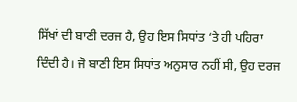ਸਿੱਖਾਂ ਦੀ ਬਾਣੀ ਦਰਜ ਹੈ, ਉਹ ਇਸ ਸਿਧਾਂਤ ‘ਤੇ ਹੀ ਪਹਿਰਾ ਦਿੰਦੀ ਹੈ। ਜੋ ਬਾਣੀ ਇਸ ਸਿਧਾਂਤ ਅਨੁਸਾਰ ਨਹੀਂ ਸੀ, ਉਹ ਦਰਜ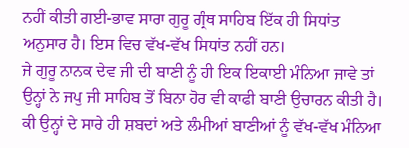ਨਹੀਂ ਕੀਤੀ ਗਈ-ਭਾਵ ਸਾਰਾ ਗੁਰੂ ਗ੍ਰੰਥ ਸਾਹਿਬ ਇੱਕ ਹੀ ਸਿਧਾਂਤ ਅਨੁਸਾਰ ਹੈ। ਇਸ ਵਿਚ ਵੱਖ-ਵੱਖ ਸਿਧਾਂਤ ਨਹੀਂ ਹਨ।
ਜੇ ਗੁਰੂ ਨਾਨਕ ਦੇਵ ਜੀ ਦੀ ਬਾਣੀ ਨੂੰ ਹੀ ਇਕ ਇਕਾਈ ਮੰਨਿਆ ਜਾਵੇ ਤਾਂ ਉਨ੍ਹਾਂ ਨੇ ਜਪੁ ਜੀ ਸਾਹਿਬ ਤੋਂ ਬਿਨਾ ਹੋਰ ਵੀ ਕਾਫੀ ਬਾਣੀ ਉਚਾਰਨ ਕੀਤੀ ਹੈ। ਕੀ ਉਨ੍ਹਾਂ ਦੇ ਸਾਰੇ ਹੀ ਸ਼ਬਦਾਂ ਅਤੇ ਲੰਮੀਆਂ ਬਾਣੀਆਂ ਨੂੰ ਵੱਖ-ਵੱਖ ਮੰਨਿਆ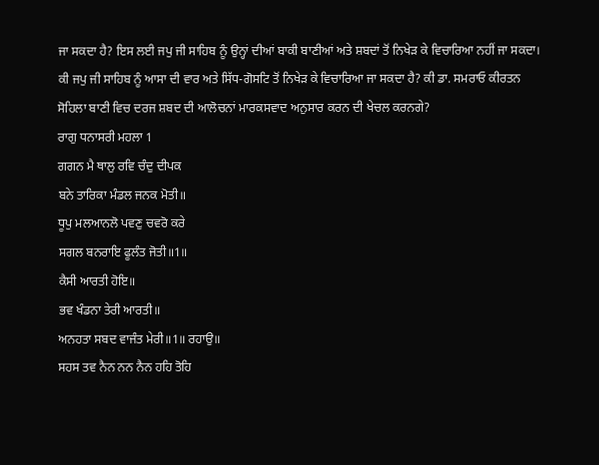ਜਾ ਸਕਦਾ ਹੈ? ਇਸ ਲਈ ਜਪੁ ਜੀ ਸਾਹਿਬ ਨੂੰ ਉਨ੍ਹਾਂ ਦੀਆਂ ਬਾਕੀ ਬਾਣੀਆਂ ਅਤੇ ਸ਼ਬਦਾਂ ਤੋਂ ਨਿਖੇੜ ਕੇ ਵਿਚਾਰਿਆ ਨਹੀਂ ਜਾ ਸਕਦਾ। ਕੀ ਜਪੁ ਜੀ ਸਾਹਿਬ ਨੂੰ ਆਸਾ ਦੀ ਵਾਰ ਅਤੇ ਸਿੱਧ-ਗੋਸਟਿ ਤੋਂ ਨਿਖੇੜ ਕੇ ਵਿਚਾਰਿਆ ਜਾ ਸਕਦਾ ਹੈ? ਕੀ ਡਾ. ਸਮਰਾਓ ਕੀਰਤਨ ਸੋਹਿਲਾ ਬਾਣੀ ਵਿਚ ਦਰਜ ਸ਼ਬਦ ਦੀ ਆਲੋਚਨਾਂ ਮਾਰਕਸਵਾਦ ਅਨੁਸਾਰ ਕਰਨ ਦੀ ਖੇਚਲ ਕਰਨਗੇ?
ਰਾਗੁ ਧਨਾਸਰੀ ਮਹਲਾ 1
ਗਗਨ ਮੈ ਥਾਲੁ ਰਵਿ ਚੰਦੁ ਦੀਪਕ
ਬਨੇ ਤਾਰਿਕਾ ਮੰਡਲ ਜਨਕ ਮੋਤੀ॥
ਧੂਪੁ ਮਲਆਨਲੋ ਪਵਣੁ ਚਵਰੋ ਕਰੇ
ਸਗਲ ਬਨਰਾਇ ਫੂਲੰਤ ਜੋਤੀ॥1॥
ਕੈਸੀ ਆਰਤੀ ਹੋਇ॥
ਭਵ ਖੰਡਨਾ ਤੇਰੀ ਆਰਤੀ॥
ਅਨਹਤਾ ਸਬਦ ਵਾਜੰਤ ਮੇਰੀ॥1॥ ਰਹਾਉ॥
ਸਹਸ ਤਵ ਨੈਨ ਨਨ ਨੈਨ ਹਹਿ ਤੋਹਿ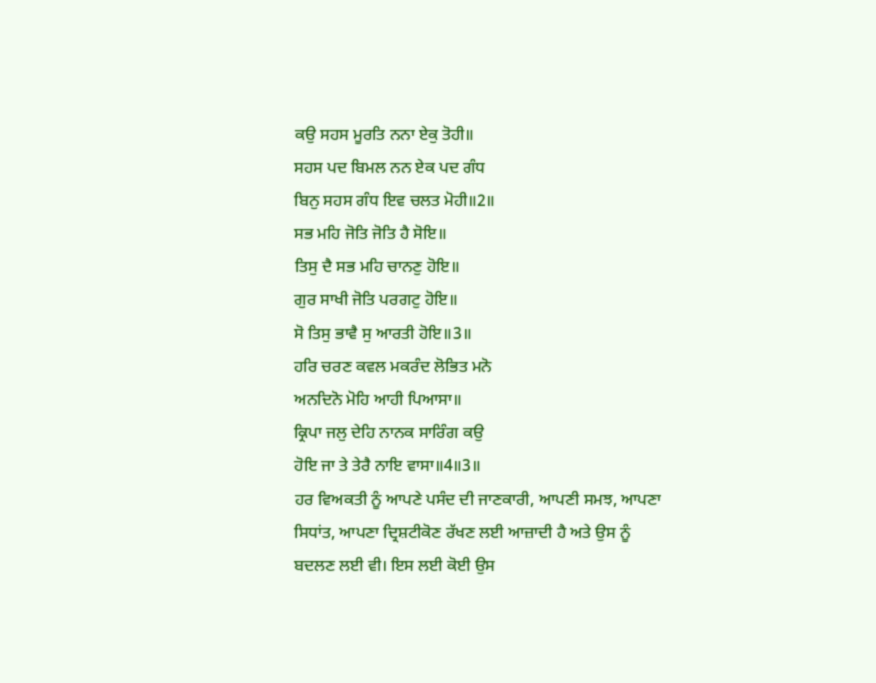ਕਉ ਸਹਸ ਮੂਰਤਿ ਨਨਾ ਏਕੁ ਤੋਹੀ॥
ਸਹਸ ਪਦ ਬਿਮਲ ਨਨ ਏਕ ਪਦ ਗੰਧ
ਬਿਨੁ ਸਹਸ ਗੰਧ ਇਵ ਚਲਤ ਮੋਹੀ॥2॥
ਸਭ ਮਹਿ ਜੋਤਿ ਜੋਤਿ ਹੈ ਸੋਇ॥
ਤਿਸੁ ਦੈ ਸਭ ਮਹਿ ਚਾਨਣੁ ਹੋਇ॥
ਗੁਰ ਸਾਖੀ ਜੋਤਿ ਪਰਗਟੁ ਹੋਇ॥
ਸੋ ਤਿਸੁ ਭਾਵੈ ਸੁ ਆਰਤੀ ਹੋਇ॥3॥
ਹਰਿ ਚਰਣ ਕਵਲ ਮਕਰੰਦ ਲੋਭਿਤ ਮਨੋ
ਅਨਦਿਨੋ ਮੋਹਿ ਆਹੀ ਪਿਆਸਾ॥
ਕ੍ਰਿਪਾ ਜਲੁ ਦੇਹਿ ਨਾਨਕ ਸਾਰਿੰਗ ਕਉ
ਹੋਇ ਜਾ ਤੇ ਤੇਰੈ ਨਾਇ ਵਾਸਾ॥4॥3॥
ਹਰ ਵਿਅਕਤੀ ਨੂੰ ਆਪਣੇ ਪਸੰਦ ਦੀ ਜਾਣਕਾਰੀ, ਆਪਣੀ ਸਮਝ, ਆਪਣਾ ਸਿਧਾਂਤ, ਆਪਣਾ ਦ੍ਰਿਸ਼ਟੀਕੋਣ ਰੱਖਣ ਲਈ ਆਜ਼ਾਦੀ ਹੈ ਅਤੇ ਉਸ ਨੂੰ ਬਦਲਣ ਲਈ ਵੀ। ਇਸ ਲਈ ਕੋਈ ਉਸ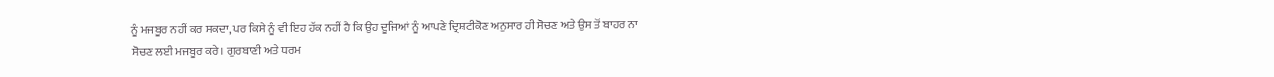ਨੂੰ ਮਜਬੂਰ ਨਹੀਂ ਕਰ ਸਕਦਾ, ਪਰ ਕਿਸੇ ਨੂੰ ਵੀ ਇਹ ਹੱਕ ਨਹੀਂ ਹੈ ਕਿ ਉਹ ਦੂਜਿਆਂ ਨੂੰ ਆਪਣੇ ਦ੍ਰਿਸ਼ਟੀਕੋਣ ਅਨੁਸਾਰ ਹੀ ਸੋਚਣ ਅਤੇ ਉਸ ਤੋਂ ਬਾਹਰ ਨਾ ਸੋਚਣ ਲਈ ਮਜਬੂਰ ਕਰੇ। ਗੁਰਬਾਣੀ ਅਤੇ ਧਰਮ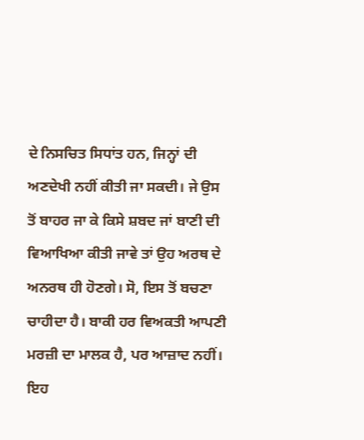ਦੇ ਨਿਸਚਿਤ ਸਿਧਾਂਤ ਹਨ, ਜਿਨ੍ਹਾਂ ਦੀ ਅਣਦੇਖੀ ਨਹੀਂ ਕੀਤੀ ਜਾ ਸਕਦੀ। ਜੇ ਉਸ ਤੋਂ ਬਾਹਰ ਜਾ ਕੇ ਕਿਸੇ ਸ਼ਬਦ ਜਾਂ ਬਾਣੀ ਦੀ ਵਿਆਖਿਆ ਕੀਤੀ ਜਾਵੇ ਤਾਂ ਉਹ ਅਰਥ ਦੇ ਅਨਰਥ ਹੀ ਹੋਣਗੇ। ਸੋ, ਇਸ ਤੋਂ ਬਚਣਾ ਚਾਹੀਦਾ ਹੈ। ਬਾਕੀ ਹਰ ਵਿਅਕਤੀ ਆਪਣੀ ਮਰਜ਼ੀ ਦਾ ਮਾਲਕ ਹੈ, ਪਰ ਆਜ਼ਾਦ ਨਹੀਂ। ਇਹ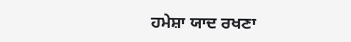ਹਮੇਸ਼ਾ ਯਾਦ ਰਖਣਾ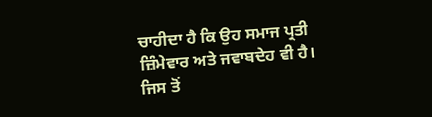ਚਾਹੀਦਾ ਹੈ ਕਿ ਉਹ ਸਮਾਜ ਪ੍ਰਤੀ ਜ਼ਿੰਮੇਵਾਰ ਅਤੇ ਜਵਾਬਦੇਹ ਵੀ ਹੈ। ਜਿਸ ਤੋਂ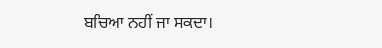ਬਚਿਆ ਨਹੀਂ ਜਾ ਸਕਦਾ।